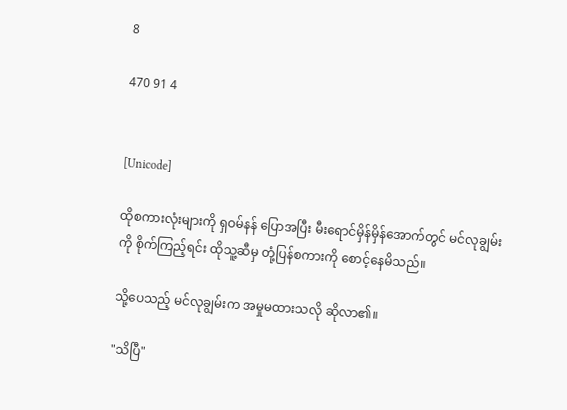8

470 91 4


[Unicode]

ထိုစကားလုံးများကို ရှဝမ်နန် ပြောအပြီး မီးရောင်မှိန်မှိန်အောက်တွင် မင်လုချွမ်းကို စိုက်ကြည့်ရင်း ထိုသူ့ဆီမှ တုံ့ပြန်စကားကို စောင့်နေမိသည်။

သို့ပေသည့် မင်လုချွမ်းက အမှုမထားသလို ဆိုလာ၏။

"သိပြီ"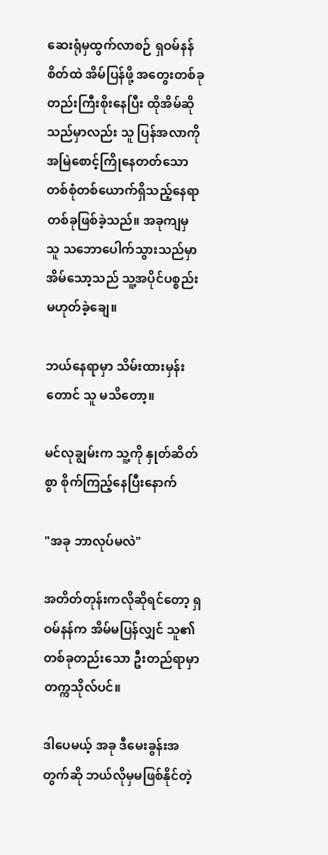ဆေးရုံမှထွက်လာစဉ် ရှဝမ်နန်စိတ်ထဲ အိမ်ပြန်ဖို့ အတွေးတစ်ခုတည်းကြီးစိုးနေပြီး ထိုအိမ်ဆိုသည်မှာလည်း သူ ပြန်အလာကို အမြဲစောင့်ကြိုနေတတ်သော တစ်စုံတစ်ယောက်ရှိသည့်နေရာတစ်ခုဖြစ်ခဲ့သည်။ အခုကျမှ သူ သဘောပေါက်သွားသည်မှာ အိမ်သော့သည် သူ့အပိုင်ပစ္စည်းမဟုတ်ခဲ့ချေ။

ဘယ်နေရာမှာ သိမ်းထားမှန်းတောင် သူ မသိတော့။

မင်လုချွမ်းက သူ့ကို နှုတ်ဆိတ်စွာ စိုက်ကြည့်နေပြီးနောက်

"အခု ဘာလုပ်မလဲ"

အတိတ်တုန်းကလိုဆိုရင်တော့ ရှဝမ်နန်က အိမ်မပြန်လျှင် သူ၏တစ်ခုတည်းသော ဦးတည်ရာမှာ တက္ကသိုလ်ပင်။

ဒါပေမယ့် အခု ဒီမေးခွန်းအတွက်ဆို ဘယ်လိုမှမဖြစ်နိုင်တဲ့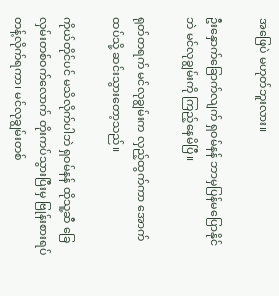အဖြေပဲ မဟုတ်ဘူးလား။

ဦးနှောက်ခြောက်လျက် ရှဝမ်နန် ဘာမှပြန်မပြောနိုင်ဘဲ မင်လုချွမ်းကို ကြည့်နေမိပြီ။

ရုတ်တရက် မင်လုချွမ်းက လှည့်ထွက်ကာ အောက်ထပ်သို့ ဆင်းသွားတော့သည်။

ကိုယ်တိုင်ပင် မသိလိုက်ပါဘဲ ရှဝမ်နန် ထိုသူ့ဆီ ခြေလှမ်းတစ်ဝက်လောက် တိုးကပ်သွားပြီးမှ ဗြုန်းစားရပ်တန့်လိုက်ရကာ၊ မင်လုချွမ်းတစ်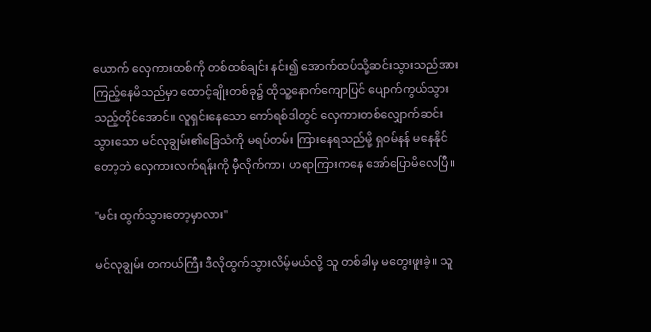ယောက် လှေကားထစ်ကို တစ်ထစ်ချင်း နင်း၍ အောက်ထပ်သို့ဆင်းသွားသည်အား ကြည့်နေမိသည်မှာ ထောင့်ချိုးတစ်ခု၌ ထိုသူ့နောက်ကျောပြင် ပျောက်ကွယ်သွားသည့်တိုင်အောင်။ လူရှင်းနေသော ကော်ရစ်ဒါတွင် လှေကားတစ်လျှောက်ဆင်းသွားသော မင်လုချွမ်း၏ခြေသံကို မရပ်တမ်း ကြားနေရသည်မို့ ရှဝမ်နန် မနေနိုင်တော့ဘဲ လှေကားလက်ရန်းကို မှီလိုက်ကာ၊ ဟရာကြားကနေ အော်ပြောမိလေပြီ။

"မင်း ထွက်သွားတော့မှာလား"

မင်လုချွမ်း တကယ်ကြီး ဒီလိုထွက်သွားလိမ့်မယ်လို့ သူ တစ်ခါမှ မတွေးဖူးခဲ့။ သူ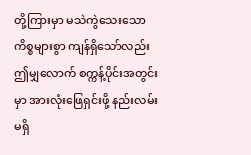တို့ကြားမှာ မသဲကွဲသေးသော ကိစ္စများစွာ ကျန်ရှိသော်လည်း ဤမျှလောက် စက္ကန့်ပိုင်းအတွင်းမှာ အားလုံးဖြေရှင်းဖို့ နည်းလမ်းမရှိ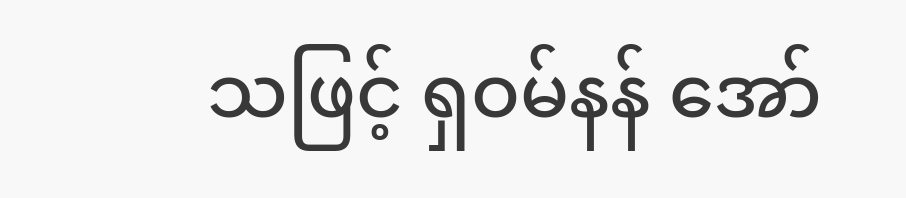သဖြင့် ရှဝမ်နန် အော်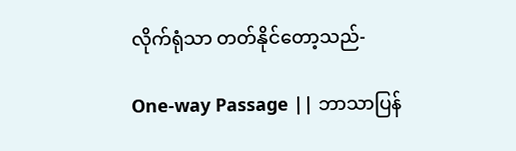လိုက်ရုံသာ တတ်နိုင်တော့သည်-

One-way Passage || ဘာသာပြန်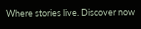Where stories live. Discover now